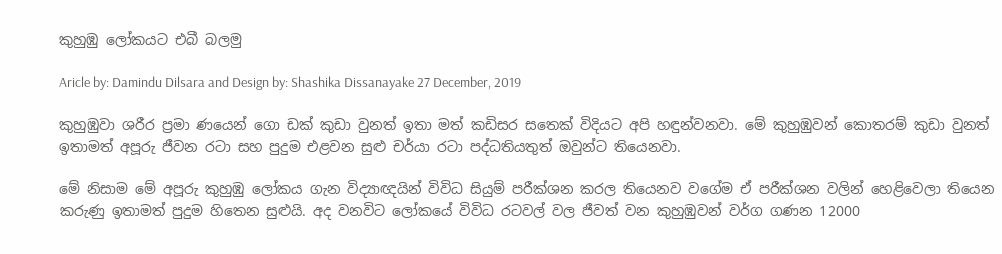කුහුඹු ලෝකයට එබී බලමු

Aricle by: Damindu Dilsara and Design by: Shashika Dissanayake 27 December, 2019

කුහුඹුවා ශරීර ප්‍රමා ණයෙන් ගො ඩක් කුඩා වුනත් ඉතා මත් කඩිසර සතෙක් විදියට අපි හඳුන්වනවා. මේ කුහුඹුවන් කොතරම් කුඩා වුනත් ඉතාමත් අපූරු ජීවන රටා සහ පුදුම එළවන සුළු චර්යා රටා පද්ධතියතුත් ඔවුන්ට තියෙනවා.

මේ නිසාම මේ අපූරු කුහුඹු ලෝකය ගැන විද්‍යාඥයින් විවිධ සියුම් පරීක්ශන කරල තියෙනව වගේම ඒ පරීක්ශන වලින් හෙළිවෙලා තියෙන කරුණු ඉතාමත් පුදුම හිතෙන සුළුයි. අද වනවිට ලෝකයේ විවිධ රටවල් වල ජීවත් වන කුහුඹුවන් වර්ග ගණන 12000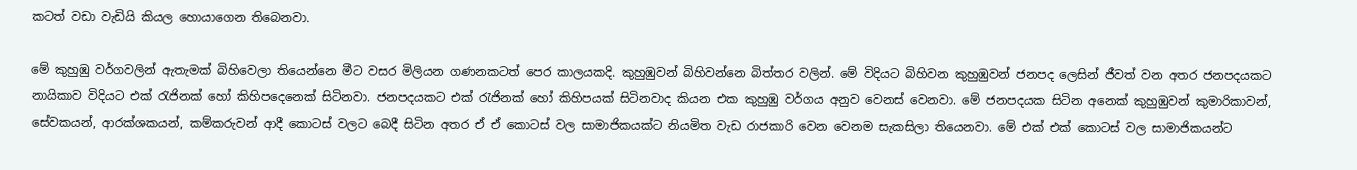කටත් වඩා වැඩියි කියල හොයාගෙන තිබෙනවා.

මේ කුහුඹු වර්ගවලින් ඇතැමක් බිහිවෙලා තියෙන්නෙ මීට වසර මිලියන ගණනකටත් පෙර කාලයකදි. කුහුඹුවන් බිහිවන්නෙ බිත්තර වලින්. මේ විදියට බිහිවන කුහුඹුවන් ජනපද ලෙසින් ජීවත් වන අතර ජනපදයකට නායිකාව විදියට එක් රැජිනක් හෝ කිහිපදෙනෙක් සිටිනවා. ජනපදයකට එක් රැජිනක් හෝ කිහිපයක් සිටිනවාද කියන එක කුහුඹු වර්ගය අනුව වෙනස් වෙනවා. මේ ජනපදයක සිටින අනෙක් කුහුඹුවන් කුමාරිකාවන්, සේවකයන්, ආරක්ශකයන්, කම්කරුවන් ආදී කොටස් වලට බෙදී සිටින අතර ඒ ඒ කොටස් වල සාමාජිකයක්ට නියමිත වැඩ රාජකාරි වෙන වෙනම සැකසිලා තියෙනවා. මේ එක් එක් කොටස් වල සාමාජිකයන්ට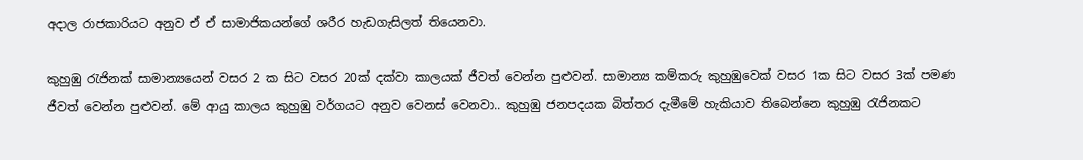අදාල රාජකාරියට අනුව ඒ ඒ සාමාජිකයන්ගේ ශරීර හැඩගැසිලත් තියෙනවා.

කුහුඹු රැජිනක් සාමාන්‍යයෙන් වසර 2 ක සිට වසර 20ක් දක්වා කාලයක් ජීවත් වෙන්න පුළුවන්. සාමාන්‍ය කම්කරු කුහුඹුවෙක් වසර 1ක සිට වසර 3ක් පමණ ජීවත් වෙන්න පුළුවන්. මේ ආයු කාලය කුහුඹු වර්ගයට අනුව වෙනස් වෙනවා.. කුහුඹු ජනපදයක බිත්තර දැමීමේ හැකියාව තිබෙන්නෙ කුහුඹු රැජිනකට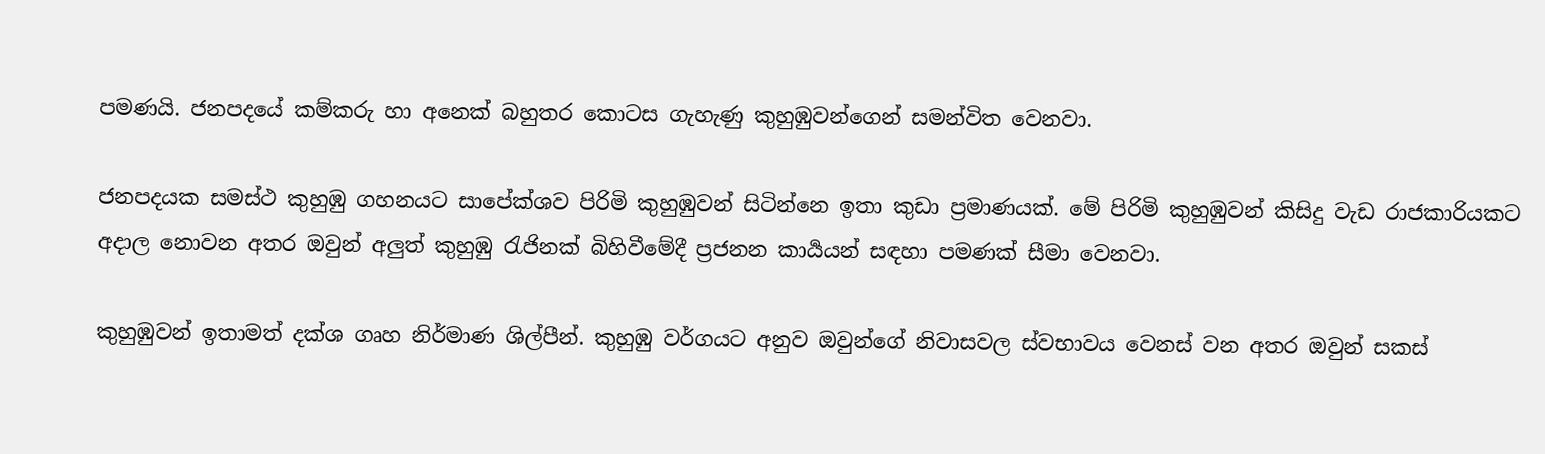පමණයි. ජනපදයේ කම්කරු හා අනෙක් බහුතර කොටස ගැහැණු කුහුඹුවන්ගෙන් සමන්විත වෙනවා.

ජනපදයක සමස්ථ කුහුඹු ගහනයට සාපේක්ශව පිරිමි කුහුඹුවන් සිටින්නෙ ඉතා කුඩා ප්‍රමාණයක්. මේ පිරිමි කුහුඹුවන් කිසිදු වැඩ රාජකාරියකට අදාල නොවන අතර ඔවුන් අලුත් කුහුඹු රැජිනක් බිහිවීමේදී ප්‍රජනන කාර්‍යයන් සඳහා පමණක් සීමා වෙනවා.

කුහුඹුවන් ඉතාමත් දක්ශ ගෘහ නිර්මාණ ශිල්පීන්. කුහුඹු වර්ගයට අනුව ඔවුන්ගේ නිවාසවල ස්වභාවය වෙනස් වන අතර ඔවුන් සකස්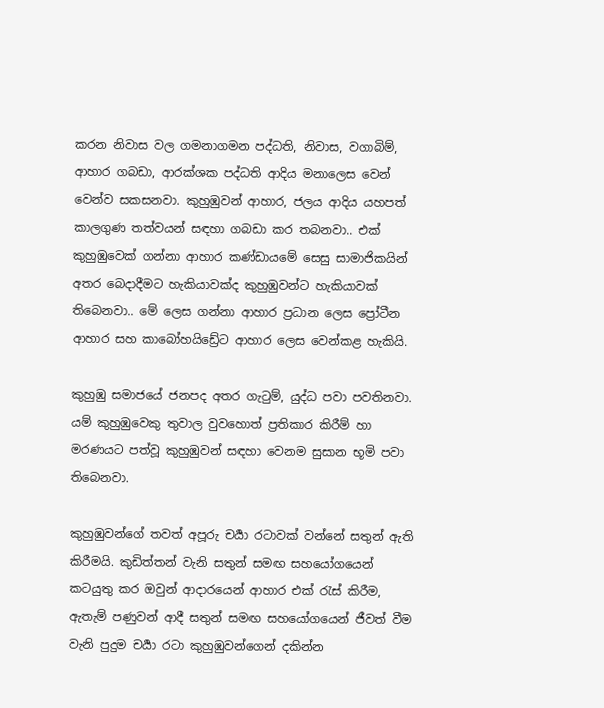කරන නිවාස වල ගමනාගමන පද්ධති, නිවාස, වගාබිම්, ආහාර ගබඩා, ආරක්ශක පද්ධති ආදිය මනාලෙස වෙන් වෙන්ව සකසනවා. කුහුඹුවන් ආහාර, ජලය ආදිය‍ යහපත් කාලගුණ තත්වයන් සඳහා ගබඩා කර තබනවා.. එක් කුහුඹුවෙක් ගන්නා ආහාර කණ්ඩායමේ සෙසු සාමාජිකයින් අතර බෙදාදීමට හැකියාවක්ද කුහුඹුවන්ට හැකියාවක් තිබෙනවා.. මේ ලෙස ගන්නා ආහාර ප්‍රධාන ලෙස ප්‍රෝටීන ආහාර සහ කාබෝහයිඩ්‍රේට ආහාර ලෙස වෙන්කළ හැකියි.

කුහුඹු සමාජයේ ජනපද අතර ගැටුම්, යුද්ධ පවා පවතිනවා. යම් කුහුඹුවෙකු තුවාල වුවහොත් ප්‍රතිකාර කිරීම් හා මරණයට පත්වූ කුහුඹුවන් සඳහා වෙනම සුසාන භූමි පවා තිබෙනවා.

කුහුඹුවන්ගේ තවත් අපූරු චර්‍යා රටාවක් වන්නේ සතුන් ඇති කිරීමයි. කුඩිත්තන් වැනි සතුන් සමඟ සහයෝගයෙන් කටයුතු කර ඔවුන් ආදාරයෙන් ආහාර එක් රැස් කිරීම, ඇතැම් පණුවන් ආදී සතුන් සමඟ සහයෝගයෙන් ජීවත් වීම වැනි පුදුම චර්‍යා රටා කුහුඹුවන්ගෙන් දකින්න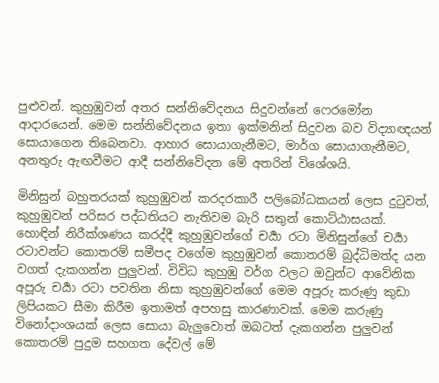පුළුවන්. කුහුඹුවන් අතර සන්නිවේදනය සිදුවන්නේ ෆෙරමෝන ආදාරයෙන්. මෙම සන්නිවේදනය ඉතා ඉක්මනින් සිදුවන බව විද්‍යාඥයන් සොයාගෙන තිබෙනවා. ආහාර සොයාගැනීමට, මාර්ග සොයාගැනීමට, අනතුරු ඇඟවීමට ආදී සන්නිවේදන මේ අතරින් විශේශයි.

මිනිසුන් බහුතරයක් කුහුඹුවන් කරදරකාරී පලිබෝධකයන් ලෙස දුටුවත්, කුහුඹුවන් පරිසර පද්ධතියට නැතිවම බැරි සතුන් කොට්ඨාසයක්. හොඳින් නිරීක්ශණය කරද්දී කුහුඹුවන්ගේ චර්‍යා රටා මිනිසුන්ගේ චර්‍යා රටාවන්ට කොතරම් සමීපද වගේම කුහුඹුවන් කොතරම් බුද්ධිමත්ද යන වගත් දැකගන්න පුලුවන්. විවිධ කුහුඹු වර්ග වලට ඔවුන්ට ආවේනික අපූරු චර්‍යා රටා පවතින නිසා කුහුඹුවන්ගේ මෙම අපූරු කරුණු කුඩා ලිපියකට සීමා කිරීම ඉතාමත් අපහසු කාරණාවක්. මෙම කරුණු විනෝදාංශයක් ලෙස සොයා බැලුවොත් ඔබටත් දැකගන්න පුලුවන් කොතරම් පුදුම සහගත දේවල් මේ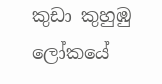කුඩා කුහුඹු ලෝකයේ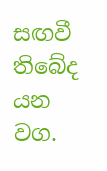සඟවී තිබේද යන වග.